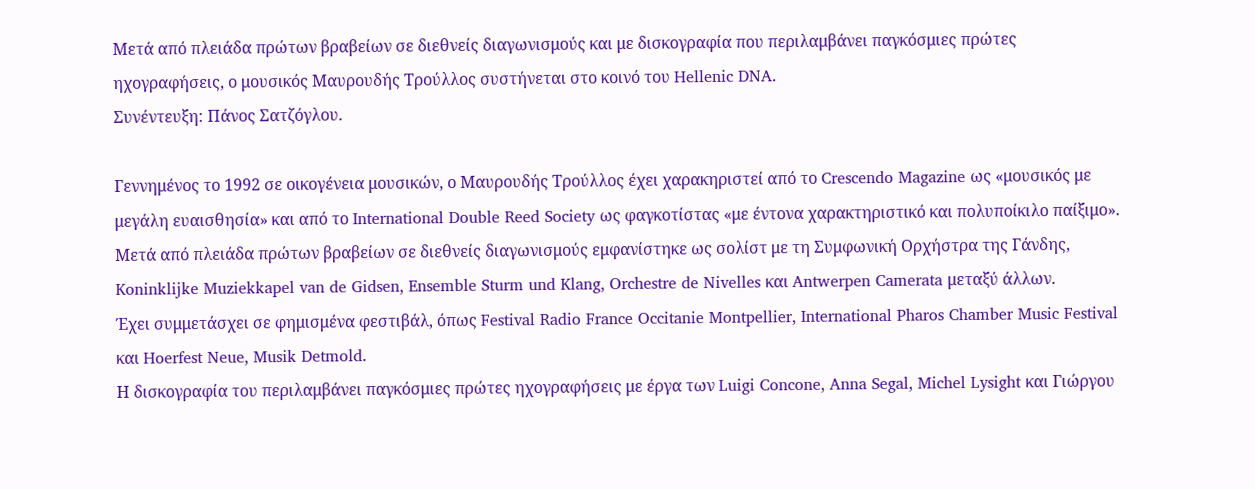Μετά από πλειάδα πρώτων βραβείων σε διεθνείς διαγωνισμούς και με δισκογραφία που περιλαμβάνει παγκόσμιες πρώτες ηχογραφήσεις, ο μουσικός Μαυρουδής Τρούλλος συστήνεται στο κοινό του Hellenic DNA.
Συνέντευξη: Πάνος Σατζόγλου.

Γεννημένος το 1992 σε οικογένεια μουσικών, ο Μαυρουδής Τρούλλος έχει χαρακηριστεί από το Crescendo Magazine ως «μουσικός με μεγάλη ευαισθησία» και από το International Double Reed Society ως φαγκοτίστας «με έντονα χαρακτηριστικό και πολυποίκιλο παίξιμο».
Μετά από πλειάδα πρώτων βραβείων σε διεθνείς διαγωνισμούς εμφανίστηκε ως σολίστ με τη Συμφωνική Ορχήστρα της Γάνδης, Koninklijke Muziekkapel van de Gidsen, Ensemble Sturm und Klang, Orchestre de Nivelles και Antwerpen Camerata μεταξύ άλλων.
Έχει συμμετάσχει σε φημισμένα φεστιβάλ, όπως Festival Radio France Occitanie Montpellier, International Pharos Chamber Music Festival και Hoerfest Neue, Musik Detmold.
Η δισκογραφία του περιλαμβάνει παγκόσμιες πρώτες ηχογραφήσεις με έργα των Luigi Concone, Anna Segal, Michel Lysight και Γιώργου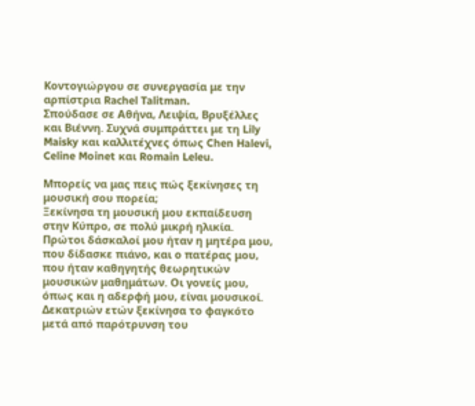Κοντογιώργου σε συνεργασία με την αρπίστρια Rachel Talitman.
Σπούδασε σε Αθήνα, Λειψία, Βρυξέλλες και Βιέννη. Συχνά συμπράττει με τη Lily Maisky και καλλιτέχνες όπως Chen Halevi, Celine Moinet και Romain Leleu.

Μπορείς να μας πεις πώς ξεκίνησες τη μουσική σου πορεία;
Ξεκίνησα τη μουσική μου εκπαίδευση στην Κύπρο, σε πολύ μικρή ηλικία. Πρώτοι δάσκαλοί μου ήταν η μητέρα μου, που δίδασκε πιάνο, και ο πατέρας μου, που ήταν καθηγητής θεωρητικών μουσικών μαθημάτων. Οι γονείς μου, όπως και η αδερφή μου, είναι μουσικοί. Δεκατριών ετών ξεκίνησα το φαγκότο μετά από παρότρυνση του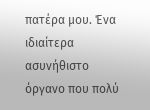πατέρα μου. Ένα ιδιαίτερα ασυνήθιστο όργανο που πολύ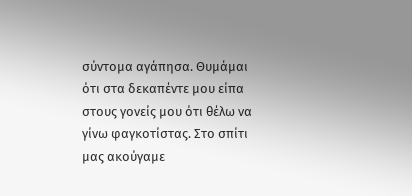σύντομα αγάπησα. Θυμάμαι ότι στα δεκαπέντε μου είπα στους γονείς μου ότι θέλω να γίνω φαγκοτίστας. Στο σπίτι μας ακούγαμε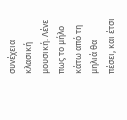συνέχεια κλασική μουσική. Λένε πως το μήλο κάτω από τη μηλιά θα πέσει, και έτσι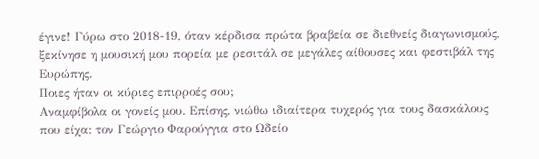έγινε! Γύρω στο 2018-19, όταν κέρδισα πρώτα βραβεία σε διεθνείς διαγωνισμούς, ξεκίνησε η μουσική μου πορεία με ρεσιτάλ σε μεγάλες αίθουσες και φεστιβάλ της Ευρώπης.
Ποιες ήταν οι κύριες επιρροές σου;
Αναμφίβολα οι γονείς μου. Επίσης, νιώθω ιδιαίτερα τυχερός για τους δασκάλους που είχα: τον Γεώργιο Φαρούγγια στο Ωδείο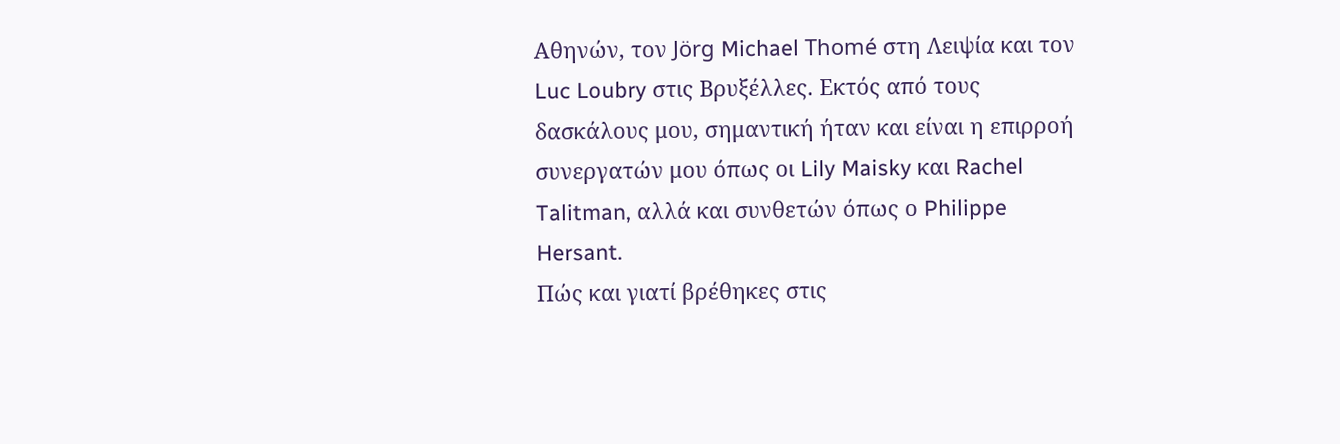Αθηνών, τον Jörg Michael Thomé στη Λειψία και τον Luc Loubry στις Βρυξέλλες. Εκτός από τους δασκάλους μου, σημαντική ήταν και είναι η επιρροή συνεργατών μου όπως οι Lily Maisky και Rachel Talitman, αλλά και συνθετών όπως ο Philippe Hersant.
Πώς και γιατί βρέθηκες στις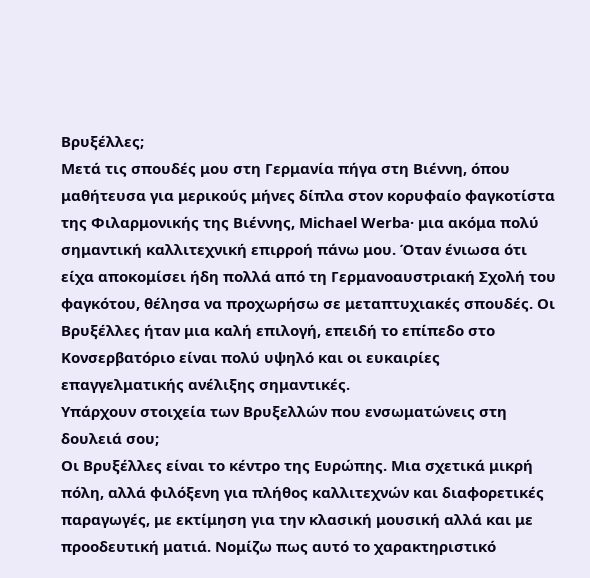Βρυξέλλες;
Μετά τις σπουδές μου στη Γερμανία πήγα στη Βιέννη, όπου μαθήτευσα για μερικούς μήνες δίπλα στον κορυφαίο φαγκοτίστα της Φιλαρμονικής της Βιέννης, Michael Werba· μια ακόμα πολύ σημαντική καλλιτεχνική επιρροή πάνω μου. Όταν ένιωσα ότι είχα αποκομίσει ήδη πολλά από τη Γερμανοαυστριακή Σχολή του φαγκότου, θέλησα να προχωρήσω σε μεταπτυχιακές σπουδές. Οι Βρυξέλλες ήταν μια καλή επιλογή, επειδή το επίπεδο στο Κονσερβατόριο είναι πολύ υψηλό και οι ευκαιρίες επαγγελματικής ανέλιξης σημαντικές.
Υπάρχουν στοιχεία των Βρυξελλών που ενσωματώνεις στη δουλειά σου;
Οι Βρυξέλλες είναι το κέντρο της Ευρώπης. Μια σχετικά μικρή πόλη, αλλά φιλόξενη για πλήθος καλλιτεχνών και διαφορετικές παραγωγές, με εκτίμηση για την κλασική μουσική αλλά και με προοδευτική ματιά. Νομίζω πως αυτό το χαρακτηριστικό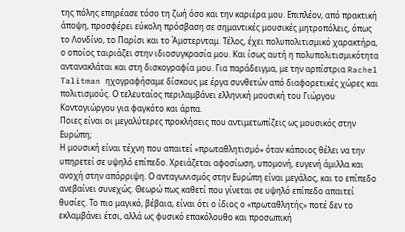της πόλης επηρέασε τόσο τη ζωή όσο και την καριέρα μου. Επιπλέον, από πρακτική άποψη, προσφέρει εύκολη πρόσβαση σε σημαντικές μουσικές μητροπόλεις, όπως το Λονδίνο, το Παρίσι και το Άμστερνταμ. Τέλος, έχει πολυπολιτισμικό χαρακτήρα, ο οποίος ταιριάζει στην ιδιοσυγκρασία μου. Και ίσως αυτή η πολυπολιτισμικότητα αντανακλάται και στη δισκογραφία μου. Για παράδειγμα, με την αρπίστρια Rachel Talitman ηχογραφήσαμε δίσκους με έργα συνθετών από διαφορετικές χώρες και πολιτισμούς. Ο τελευταίος περιλαμβάνει ελληνική μουσική του Γιώργου Κοντογιώργου για φαγκότο και άρπα.
Ποιες είναι οι μεγαλύτερες προκλήσεις που αντιμετωπίζεις ως μουσικός στην Ευρώπη;
Η μουσική είναι τέχνη που απαιτεί «πρωταθλητισμό» όταν κάποιος θέλει να την υπηρετεί σε υψηλό επίπεδο. Χρειάζεται αφοσίωση, υπομονή, ευγενή άμιλλα και ανοχή στην απόρριψη. Ο ανταγωνισμός στην Ευρώπη είναι μεγάλος, και το επίπεδο ανεβαίνει συνεχώς. Θεωρώ πως καθετί που γίνεται σε υψηλό επίπεδο απαιτεί θυσίες. Το πιο μαγικό, βέβαια, είναι ότι ο ίδιος ο «πρωταθλητής» ποτέ δεν το εκλαμβάνει έτσι, αλλά ως φυσικό επακόλουθο και προσωπική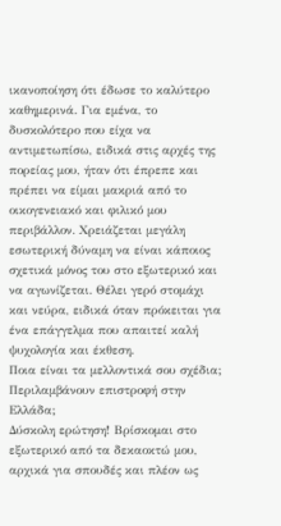ικανοποίηση ότι έδωσε το καλύτερο καθημερινά. Για εμένα, το δυσκολότερο που είχα να αντιμετωπίσω, ειδικά στις αρχές της πορείας μου, ήταν ότι έπρεπε και πρέπει να είμαι μακριά από το οικογενειακό και φιλικό μου περιβάλλον. Χρειάζεται μεγάλη εσωτερική δύναμη να είναι κάποιος σχετικά μόνος του στο εξωτερικό και να αγωνίζεται. Θέλει γερό στομάχι και νεύρα, ειδικά όταν πρόκειται για ένα επάγγελμα που απαιτεί καλή ψυχολογία και έκθεση.
Ποια είναι τα μελλοντικά σου σχέδια; Περιλαμβάνουν επιστροφή στην Ελλάδα;
Δύσκολη ερώτηση! Βρίσκομαι στο εξωτερικό από τα δεκαοκτώ μου, αρχικά για σπουδές και πλέον ως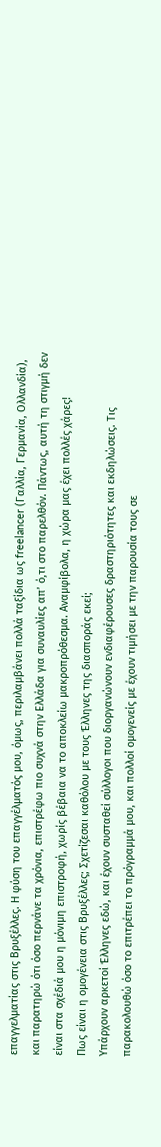επαγγελματίας στις Βρυξέλλες. Η φύση του επαγγέλματός μου, όμως, περιλαμβάνει πολλά ταξίδια ως freelancer (Γαλλία, Γερμανία, Ολλανδία), και παρατηρώ ότι όσο περνάνε τα χρόνια, επιστρέφω πιο συχνά στην Ελλάδα για συναυλίες απ’ ό,τι στο παρελθόν. Πάντως, αυτή τη στιγμή δεν είναι στα σχέδιά μου η μόνιμη επιστροφή, χωρίς βέβαια να το αποκλείω μακροπρόθεσμα. Αναμφίβολα, η χώρα μας έχει πολλές χάρες!
Πως είναι η ομογένεια στις Βρυξέλλες; Σχετίζεσαι καθόλου με τους Έλληνες της διασποράς εκεί;
Υπάρχουν αρκετοί Έλληνες εδώ, και έχουν συσταθεί σύλλογοι που διοργανώνουν ενδιαφέρουσες δραστηριότητες και εκδηλώσεις. Τις παρακολουθώ όσο το επιτρέπει το πρόγραμμά μου, και πολλοί ομογενείς με έχουν τιμήσει με την παρουσία τους σε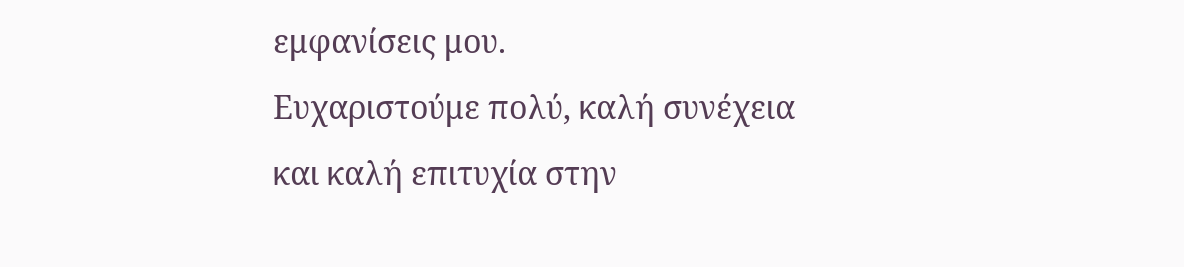εμφανίσεις μου.
Ευχαριστούμε πολύ, καλή συνέχεια και καλή επιτυχία στην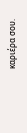καριέρα σου.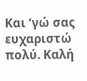Και ‘γώ σας ευχαριστώ πολύ. Καλή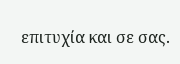επιτυχία και σε σας.